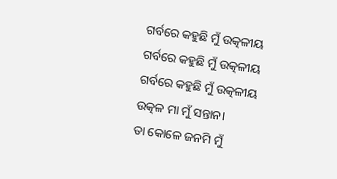ଗର୍ବରେ କହୁଛି ମୁଁ ଉତ୍କଳୀୟ
ଗର୍ବରେ କହୁଛି ମୁଁ ଉତ୍କଳୀୟ
ଗର୍ବରେ କହୁଛି ମୁଁ ଉତ୍କଳୀୟ
ଉତ୍କଳ ମା ମୁଁ ସନ୍ତାନ।
ତା କୋଳେ ଜନମି ମୁଁ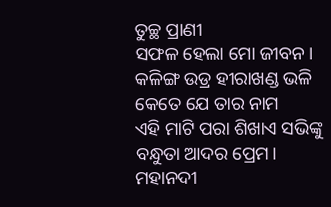ତୁଚ୍ଛ ପ୍ରାଣୀ
ସଫଳ ହେଲା ମୋ ଜୀବନ।
କଳିଙ୍ଗ ଉଡ୍ର ହୀରାଖଣ୍ଡ ଭଳି
କେତେ ଯେ ତାର ନାମ
ଏହି ମାଟି ପରା ଶିଖାଏ ସଭିଙ୍କୁ
ବନ୍ଧୁତା ଆଦର ପ୍ରେମ।
ମହାନଦୀ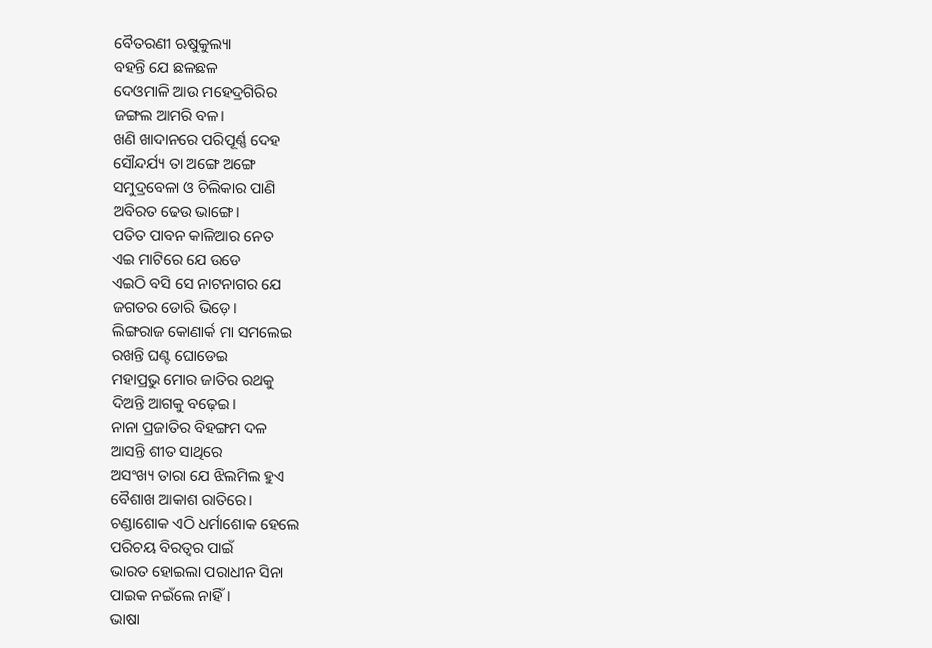ବୈତରଣୀ ଋଷୁକୁଲ୍ୟା
ବହନ୍ତି ଯେ ଛଳଛଳ
ଦେଓମାଳି ଆଉ ମହେଦ୍ରଗିରିର
ଜଙ୍ଗଲ ଆମରି ବଳ।
ଖଣି ଖାଦାନରେ ପରିପୂର୍ଣ୍ଣ ଦେହ
ସୌନ୍ଦର୍ଯ୍ୟ ତା ଅଙ୍ଗେ ଅଙ୍ଗେ
ସମୁଦ୍ରବେଳା ଓ ଚିଲିକାର ପାଣି
ଅବିରତ ଢେଉ ଭାଙ୍ଗେ।
ପତିତ ପାବନ କାଳିଆର ନେତ
ଏଇ ମାଟିରେ ଯେ ଉଡେ
ଏଇଠି ବସି ସେ ନାଟନାଗର ଯେ
ଜଗତର ଡୋରି ଭିଡ଼େ।
ଲିଙ୍ଗରାଜ କୋଣାର୍କ ମା ସମଲେଇ
ରଖନ୍ତି ଘଣ୍ଟ ଘୋଡେଇ
ମହାପ୍ରଭୁ ମୋର ଜାତିର ରଥକୁ
ଦିଅନ୍ତି ଆଗକୁ ବଢ଼େଇ।
ନାନା ପ୍ରଜାତିର ବିହଙ୍ଗମ ଦଳ
ଆସନ୍ତି ଶୀତ ସାଥିରେ
ଅସଂଖ୍ୟ ତାରା ଯେ ଝିଲମିଲ ହୁଏ
ବୈଶାଖ ଆକାଶ ରାତିରେ।
ଚଣ୍ଡାଶୋକ ଏଠି ଧର୍ମାଶୋକ ହେଲେ
ପରିଚୟ ବିରତ୍ୱର ପାଇଁ
ଭାରତ ହୋଇଲା ପରାଧୀନ ସିନା
ପାଇକ ନଇଁଲେ ନାହିଁ।
ଭାଷା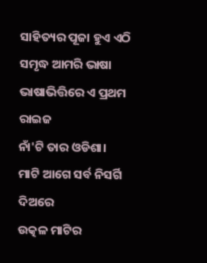ସାହିତ୍ୟର ପୂଜା ହୁଏ ଏଠି
ସମୃଦ୍ଧ ଆମରି ଭାଷା
ଭାଷାଭିତ୍ତିରେ ଏ ପ୍ରଥମ ରାଇଜ
ନାଁ'ଟି ତାର ଓଡିଶା।
ମାଟି ଆଗେ ସର୍ବ ନିସର୍ଗି ଦିଅରେ
ଉତ୍କଳ ମାଟିର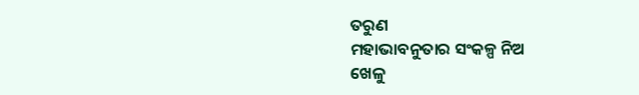ତରୁଣ
ମହାଭାବନୁତାର ସଂକଳ୍ପ ନିଅ
ଖେଳୁ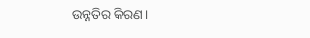ଉନ୍ନତିର କିରଣ।